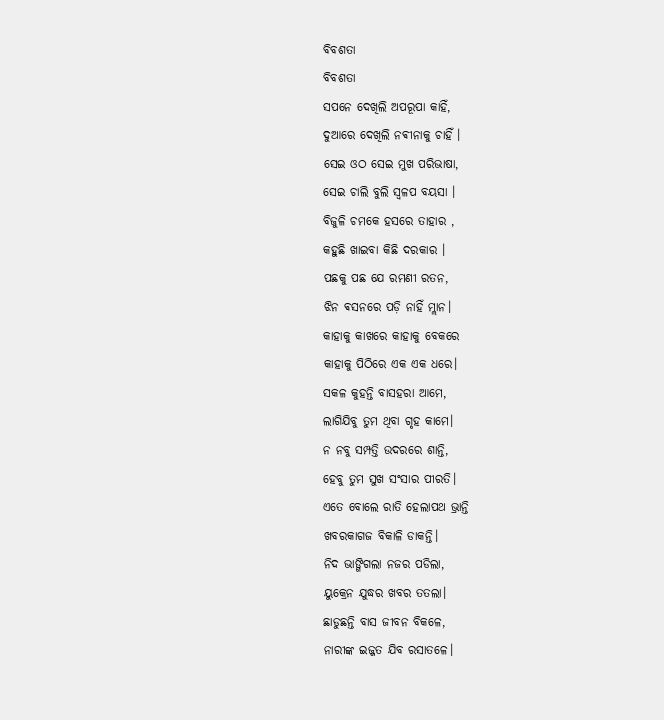ବିବଶତା
ବିବଶତା
ସପନେ ଦେଖିଲି ଅପରୂପା କାହିଁ,
ଦୁଆରେ ଦେଖିଲି ନଵୀନାକୁ ଚାହିଁ ।
ସେଇ ଓଠ ସେଇ ମୁଖ ପରିଭାଷା,
ସେଇ ଚାଲି ବୁଲି ସ୍ଵଳପ ବୟସା ।
ବିଜୁଳି ଚମକେ ହସରେ ତାହାର ,
କହୁଛି ଖାଇବା କିଛି ଦରକାର ।
ପଛକୁ ପଛ ଯେ ରମଣୀ ରତନ,
ଝିନ ଵସନରେ ପଡ଼ି ନାହିଁ ମ୍ଲାନ।
କାହାକୁ କାଖରେ କାହାକୁ ବେକରେ
କାହାକୁ ପିଠିରେ ଏକ ଏକ ଧରେ।
ସକଳ କୁହନ୍ତି ବାସହରା ଆମେ,
ଲାଗିଯିବୁ ତୁମ ଥିବା ଗୃହ କାମେ।
ନ ନବୁ ସମ୍ପତ୍ତି ଉଦରରେ ଶାନ୍ତି,
ହେବୁ ତୁମ ସୁଖ ସଂସାର ପୀରତି।
ଏତେ ବୋଲେ ରାତି ହେଲାପଥ ଭ୍ରାନ୍ତି
ଖବରକାଗଜ ବିକାଳି ଡାକନ୍ତି।
ନିଦ ଭାଙ୍ଗିଗଲା ନଜର ପଡିଲା,
ୟୁକ୍ରେନ ଯୁଦ୍ଧର ଖବର ତତଲା।
ଛାଡୁଛନ୍ତି ବାସ ଜୀବନ ବିକଳେ,
ନାରୀଙ୍କ ଇଜ୍ଜତ ଯିବ ରସାତଳେ।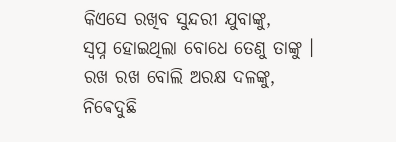କିଏସେ ରଖିବ ସୁନ୍ଦରୀ ଯୁବାଙ୍କୁ,
ସ୍ବପ୍ନ ହୋଇଥିଲା ବୋଧେ ତେଣୁ ତାଙ୍କୁ ।
ରଖ ରଖ ବୋଲି ଅରକ୍ଷ ଦଳଙ୍କୁ,
ନିଵେଦୁଛି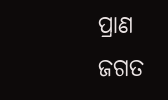ପ୍ରାଣ ଜଗତ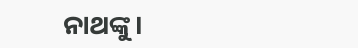ନାଥଙ୍କୁ।